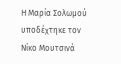Η Μαρία Σολωμού υποδέχτηκε τον Νίκο Μουτσινά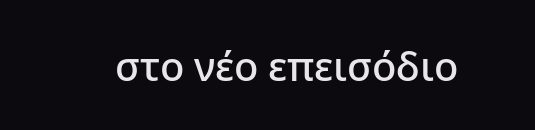στο νέο επεισόδιο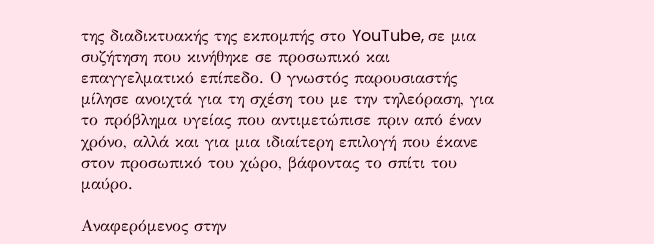της διαδικτυακής της εκπομπής στο YouTube, σε μια συζήτηση που κινήθηκε σε προσωπικό και επαγγελματικό επίπεδο. Ο γνωστός παρουσιαστής μίλησε ανοιχτά για τη σχέση του με την τηλεόραση, για το πρόβλημα υγείας που αντιμετώπισε πριν από έναν χρόνο, αλλά και για μια ιδιαίτερη επιλογή που έκανε στον προσωπικό του χώρο, βάφοντας το σπίτι του μαύρο.

Αναφερόμενος στην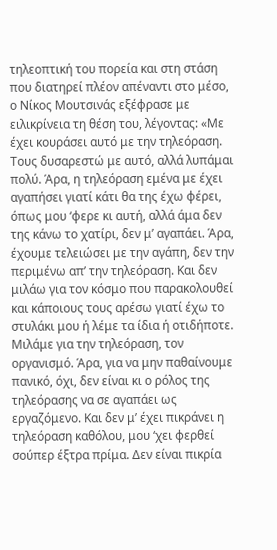τηλεοπτική του πορεία και στη στάση που διατηρεί πλέον απέναντι στο μέσο, ο Νίκος Μουτσινάς εξέφρασε με ειλικρίνεια τη θέση του, λέγοντας: «Με έχει κουράσει αυτό με την τηλεόραση. Τους δυσαρεστώ με αυτό, αλλά λυπάμαι πολύ. Άρα, η τηλεόραση εμένα με έχει αγαπήσει γιατί κάτι θα της έχω φέρει, όπως μου ‘φερε κι αυτή, αλλά άμα δεν της κάνω το χατίρι, δεν μ’ αγαπάει. Άρα, έχουμε τελειώσει με την αγάπη, δεν την περιμένω απ’ την τηλεόραση. Και δεν μιλάω για τον κόσμο που παρακολουθεί και κάποιους τους αρέσω γιατί έχω το στυλάκι μου ή λέμε τα ίδια ή οτιδήποτε. Μιλάμε για την τηλεόραση, τον οργανισμό. Άρα, για να μην παθαίνουμε πανικό, όχι, δεν είναι κι ο ρόλος της τηλεόρασης να σε αγαπάει ως εργαζόμενο. Και δεν μ’ έχει πικράνει η τηλεόραση καθόλου, μου ‘χει φερθεί σούπερ έξτρα πρίμα. Δεν είναι πικρία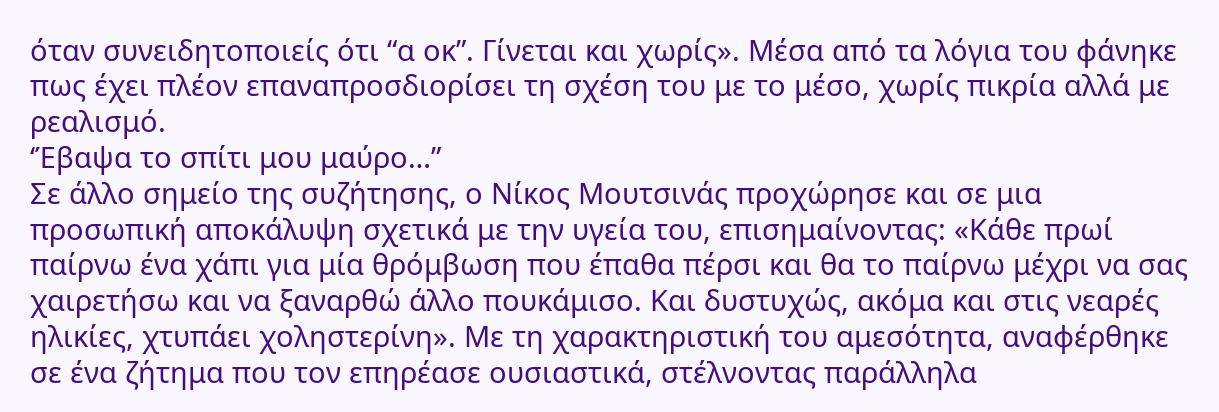όταν συνειδητοποιείς ότι “α οκ”. Γίνεται και χωρίς». Μέσα από τα λόγια του φάνηκε πως έχει πλέον επαναπροσδιορίσει τη σχέση του με το μέσο, χωρίς πικρία αλλά με ρεαλισμό.
‘Έβαψα το σπίτι μου μαύρο…”
Σε άλλο σημείο της συζήτησης, ο Νίκος Μουτσινάς προχώρησε και σε μια προσωπική αποκάλυψη σχετικά με την υγεία του, επισημαίνοντας: «Κάθε πρωί παίρνω ένα χάπι για μία θρόμβωση που έπαθα πέρσι και θα το παίρνω μέχρι να σας χαιρετήσω και να ξαναρθώ άλλο πουκάμισο. Και δυστυχώς, ακόμα και στις νεαρές ηλικίες, χτυπάει χοληστερίνη». Με τη χαρακτηριστική του αμεσότητα, αναφέρθηκε σε ένα ζήτημα που τον επηρέασε ουσιαστικά, στέλνοντας παράλληλα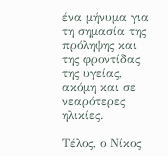ένα μήνυμα για τη σημασία της πρόληψης και της φροντίδας της υγείας, ακόμη και σε νεαρότερες ηλικίες.

Τέλος, ο Νίκος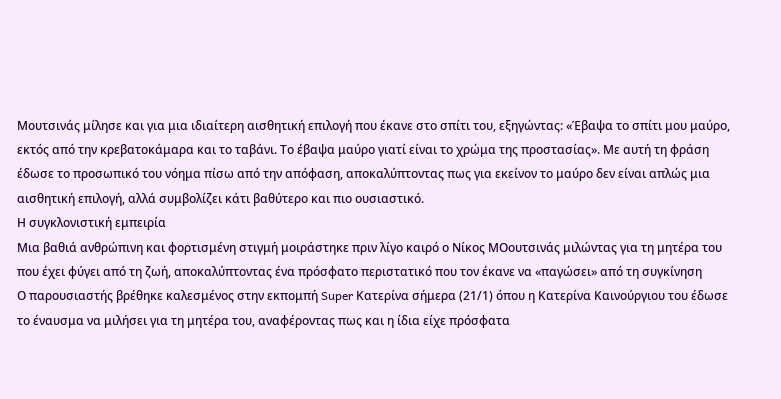Μουτσινάς μίλησε και για μια ιδιαίτερη αισθητική επιλογή που έκανε στο σπίτι του, εξηγώντας: «Έβαψα το σπίτι μου μαύρο, εκτός από την κρεβατοκάμαρα και το ταβάνι. Το έβαψα μαύρο γιατί είναι το χρώμα της προστασίας». Με αυτή τη φράση έδωσε το προσωπικό του νόημα πίσω από την απόφαση, αποκαλύπτοντας πως για εκείνον το μαύρο δεν είναι απλώς μια αισθητική επιλογή, αλλά συμβολίζει κάτι βαθύτερο και πιο ουσιαστικό.
Η συγκλονιστική εμπειρία
Μια βαθιά ανθρώπινη και φορτισμένη στιγμή μοιράστηκε πριν λίγο καιρό ο Νίκος ΜΟουτσινάς μιλώντας για τη μητέρα του που έχει φύγει από τη ζωή, αποκαλύπτοντας ένα πρόσφατο περιστατικό που τον έκανε να «παγώσει» από τη συγκίνηση
Ο παρουσιαστής βρέθηκε καλεσμένος στην εκπομπή Super Κατερίνα σήμερα (21/1) όπου η Κατερίνα Καινούργιου του έδωσε το έναυσμα να μιλήσει για τη μητέρα του, αναφέροντας πως και η ίδια είχε πρόσφατα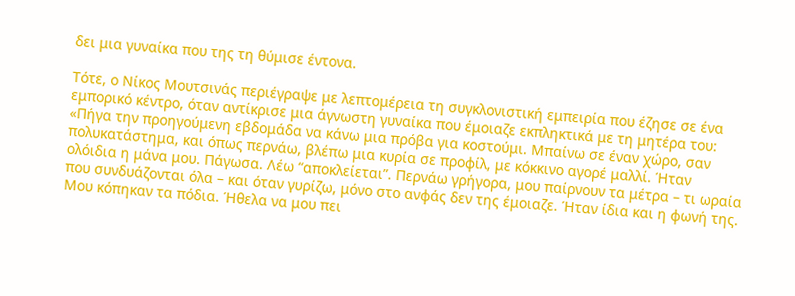δει μια γυναίκα που της τη θύμισε έντονα.

Τότε, ο Νίκος Μουτσινάς περιέγραψε με λεπτομέρεια τη συγκλονιστική εμπειρία που έζησε σε ένα εμπορικό κέντρο, όταν αντίκρισε μια άγνωστη γυναίκα που έμοιαζε εκπληκτικά με τη μητέρα του: «Πήγα την προηγούμενη εβδομάδα να κάνω μια πρόβα για κοστούμι. Μπαίνω σε έναν χώρο, σαν πολυκατάστημα, και όπως περνάω, βλέπω μια κυρία σε προφίλ, με κόκκινο αγορέ μαλλί. Ήταν ολόιδια η μάνα μου. Πάγωσα. Λέω “αποκλείεται”. Περνάω γρήγορα, μου παίρνουν τα μέτρα – τι ωραία που συνδυάζονται όλα – και όταν γυρίζω, μόνο στο ανφάς δεν της έμοιαζε. Ήταν ίδια και η φωνή της. Μου κόπηκαν τα πόδια. Ήθελα να μου πει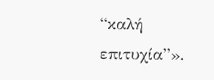“καλή επιτυχία”».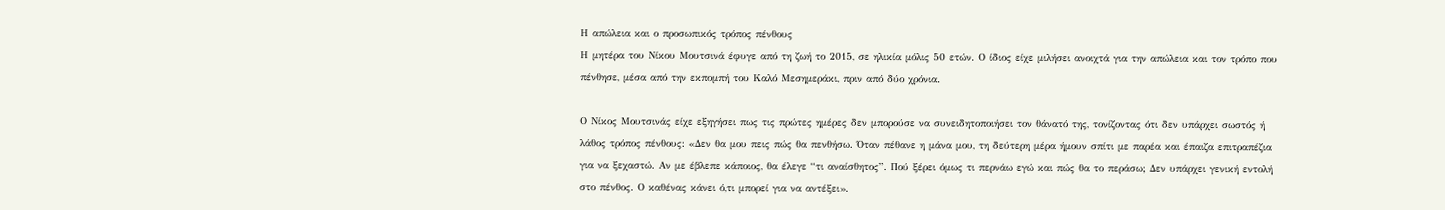Η απώλεια και ο προσωπικός τρόπος πένθους
Η μητέρα του Νίκου Μουτσινά έφυγε από τη ζωή το 2015, σε ηλικία μόλις 50 ετών. Ο ίδιος είχε μιλήσει ανοιχτά για την απώλεια και τον τρόπο που πένθησε, μέσα από την εκπομπή του Καλό Μεσημεράκι, πριν από δύο χρόνια.

Ο Νίκος Μουτσινάς είχε εξηγήσει πως τις πρώτες ημέρες δεν μπορούσε να συνειδητοποιήσει τον θάνατό της, τονίζοντας ότι δεν υπάρχει σωστός ή λάθος τρόπος πένθους: «Δεν θα μου πεις πώς θα πενθήσω. Όταν πέθανε η μάνα μου, τη δεύτερη μέρα ήμουν σπίτι με παρέα και έπαιζα επιτραπέζια για να ξεχαστώ. Αν με έβλεπε κάποιος, θα έλεγε “τι αναίσθητος”. Πού ξέρει όμως τι περνάω εγώ και πώς θα το περάσω; Δεν υπάρχει γενική εντολή στο πένθος. Ο καθένας κάνει ό,τι μπορεί για να αντέξει».